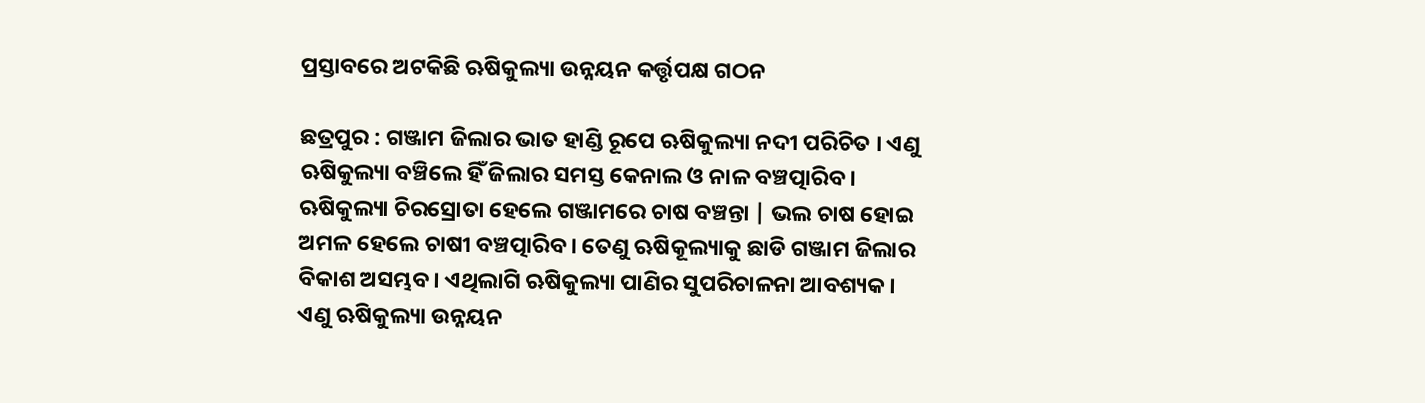ପ୍ରସ୍ତାବରେ ଅଟକିଛି ଋଷିକୁଲ୍ୟା ଉନ୍ନୟନ କର୍ତ୍ତୃପକ୍ଷ ଗଠନ

ଛତ୍ରପୁର : ଗଞ୍ଜାମ ଜିଲାର ଭାତ ହାଣ୍ଡି ରୂପେ ଋଷିକୁଲ୍ୟା ନଦୀ ପରିଚିତ । ଏଣୁ ଋଷିକୁଲ୍ୟା ବଞ୍ଚିଲେ ହିଁ ଜିଲାର ସମସ୍ତ କେନାଲ ଓ ନାଳ ବଞ୍ଚତ୍ପାରିବ। ଋଷିକୁଲ୍ୟା ଚିରସ୍ରୋତା ହେଲେ ଗଞ୍ଜାମରେ ଚାଷ ବଞ୍ଚନ୍ତା | ଭଲ ଚାଷ ହୋଇ ଅମଳ ହେଲେ ଚାଷୀ ବଞ୍ଚତ୍ପାରିବ। ତେଣୁ ଋଷିକୂଲ୍ୟାକୁ ଛାଡି ଗଞ୍ଜାମ ଜିଲାର ବିକାଶ ଅସମ୍ଭବ। ଏଥିଲାଗି ଋଷିକୁଲ୍ୟା ପାଣିର ସୁପରିଚାଳନା ଆବଶ୍ୟକ। ଏଣୁ ଋଷିକୁଲ୍ୟା ଉନ୍ନୟନ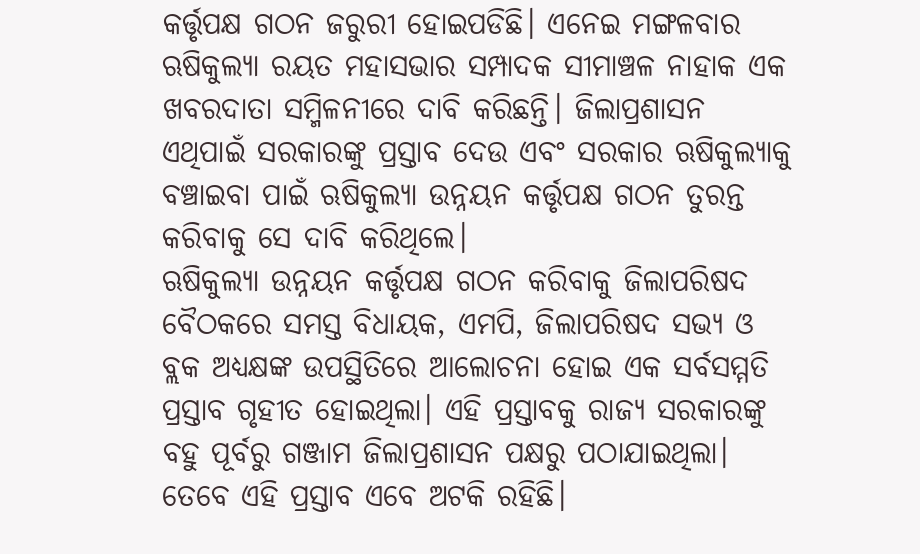କର୍ତ୍ତୃପକ୍ଷ ଗଠନ ଜରୁରୀ ହୋଇପଡିଛି। ଏନେଇ ମଙ୍ଗଳବାର ଋଷିକୁଲ୍ୟା ରୟତ ମହାସଭାର ସମ୍ପାଦକ ସୀମାଞ୍ଚଳ ନାହାକ ଏକ ଖବରଦାତା ସମ୍ମିଳନୀରେ ଦାବି କରିଛନ୍ତି। ଜିଲାପ୍ରଶାସନ ଏଥିପାଇଁ ସରକାରଙ୍କୁ ପ୍ରସ୍ତାବ ଦେଉ ଏବଂ ସରକାର ଋଷିକୁଲ୍ୟାକୁ ବଞ୍ଚାଇବା ପାଇଁ ଋଷିକୁଲ୍ୟା ଉନ୍ନୟନ କର୍ତ୍ତୃପକ୍ଷ ଗଠନ ତୁରନ୍ତ କରିବାକୁ ସେ ଦାବି କରିଥିଲେ।
ଋଷିକୁଲ୍ୟା ଉନ୍ନୟନ କର୍ତ୍ତୃପକ୍ଷ ଗଠନ କରିବାକୁ ଜିଲାପରିଷଦ ବୈଠକରେ ସମସ୍ତ ବିଧାୟକ, ଏମପି, ଜିଲାପରିଷଦ ସଭ୍ୟ ଓ ବ୍ଲକ ଅଧ୍ୟକ୍ଷଙ୍କ ଉପସ୍ଥିତିରେ ଆଲୋଚନା ହୋଇ ଏକ ସର୍ବସମ୍ମତି ପ୍ରସ୍ତାବ ଗୃହୀତ ହୋଇଥିଲା। ଏହି ପ୍ରସ୍ତାବକୁ ରାଜ୍ୟ ସରକାରଙ୍କୁ ବହୁ ପୂର୍ବରୁ ଗଞ୍ଜାମ ଜିଲାପ୍ରଶାସନ ପକ୍ଷରୁ ପଠାଯାଇଥିଲା। ତେବେ ଏହି ପ୍ରସ୍ତାବ ଏବେ ଅଟକି ରହିଛି।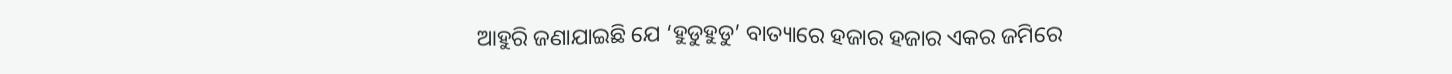ଆହୁରି ଜଣାଯାଇଛି ଯେ ‘ହୁଡୁହୁଡୁ’ ବାତ୍ୟାରେ ହଜାର ହଜାର ଏକର ଜମିରେ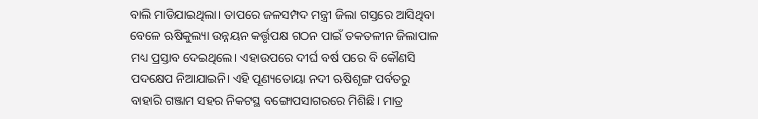ବାଲି ମାଡିଯାଇଥିଲା। ତାପରେ ଜଳସମ୍ପଦ ମନ୍ତ୍ରୀ ଜିଲା ଗସ୍ତରେ ଆସିଥିବା ବେଳେ ଋଷିକୁଲ୍ୟା ଉନ୍ନୟନ କର୍ତ୍ତୃପକ୍ଷ ଗଠନ ପାଇଁ ତକତଳୀନ ଜିଲାପାଳ ମଧ୍ୟ ପ୍ରସ୍ତାବ ଦେଇଥିଲେ। ଏହାଉପରେ ଦୀର୍ଘ ବର୍ଷ ପରେ ବି କୌଣସି ପଦକ୍ଷେପ ନିଆଯାଇନି। ଏହି ପୂଣ୍ୟତୋୟା ନଦୀ ଋଷିଶୃଙ୍ଗ ପର୍ବତରୁ ବାହାରି ଗଞ୍ଜାମ ସହର ନିକଟସ୍ଥ ବଙ୍ଗୋପସାଗରରେ ମିଶିଛି। ମାତ୍ର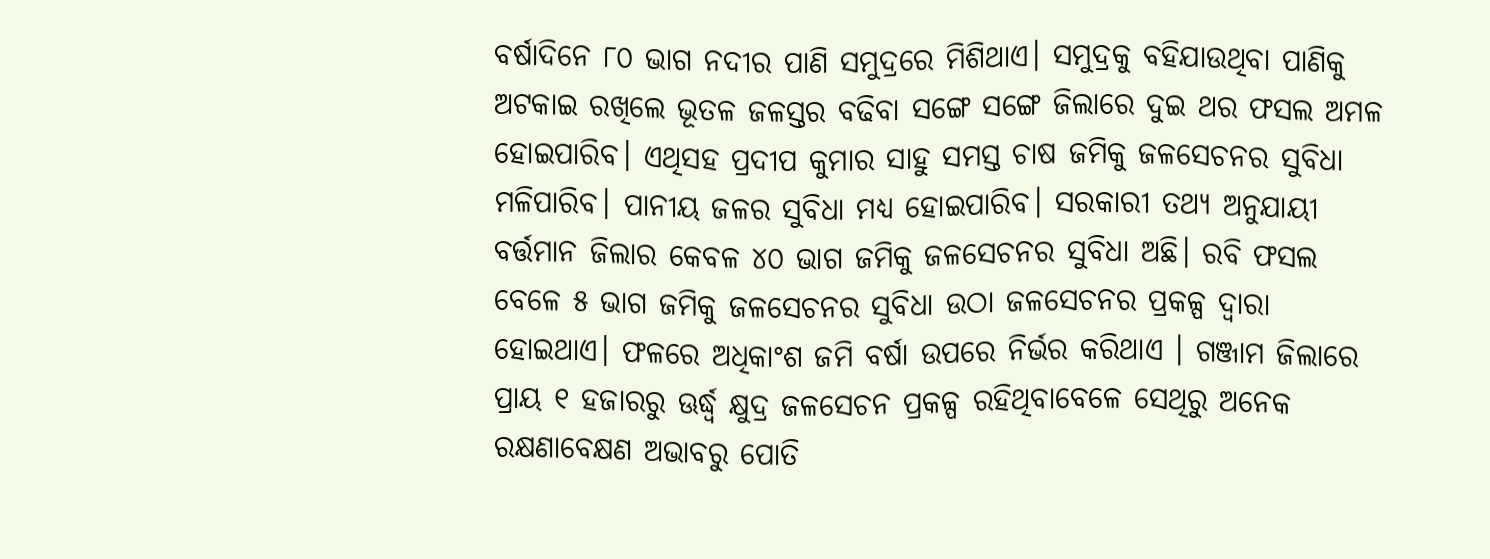ବର୍ଷାଦିନେ ୮୦ ଭାଗ ନଦୀର ପାଣି ସମୁଦ୍ରରେ ମିଶିଥାଏ। ସମୁଦ୍ରକୁ ବହିଯାଉଥିବା ପାଣିକୁ ଅଟକାଇ ରଖିଲେ ଭୂତଳ ଜଳସ୍ତର ବଢିବା ସଙ୍ଗେ ସଙ୍ଗେ ଜିଲାରେ ଦୁଇ ଥର ଫସଲ ଅମଳ ହୋଇପାରିବ। ଏଥିସହ ପ୍ରଦୀପ କୁମାର ସାହୁ ସମସ୍ତ ଚାଷ ଜମିକୁ ଜଳସେଚନର ସୁବିଧା ମଳିପାରିବ। ପାନୀୟ ଜଳର ସୁବିଧା ମଧ୍ୟ ହୋଇପାରିବ। ସରକାରୀ ତଥ୍ୟ ଅନୁଯାୟୀ ବର୍ତ୍ତମାନ ଜିଲାର କେବଳ ୪୦ ଭାଗ ଜମିକୁ ଜଳସେଚନର ସୁବିଧା ଅଛି। ରବି ଫସଲ ବେଳେ ୫ ଭାଗ ଜମିକୁ ଜଳସେଚନର ସୁବିଧା ଉଠା ଜଳସେଚନର ପ୍ରକଳ୍ପ ଦ୍ୱାରା ହୋଇଥାଏ। ଫଳରେ ଅଧିକାଂଶ ଜମି ବର୍ଷା ଉପରେ ନିର୍ଭର କରିଥାଏ । ଗଞ୍ଜାମ ଜିଲାରେ ପ୍ରାୟ ୧ ହଜାରରୁ ଊର୍ଦ୍ଧ୍ୱ କ୍ଷୁଦ୍ର ଜଳସେଚନ ପ୍ରକଳ୍ପ ରହିଥିବାବେଳେ ସେଥିରୁ ଅନେକ ରକ୍ଷଣାବେକ୍ଷଣ ଅଭାବରୁ ପୋତି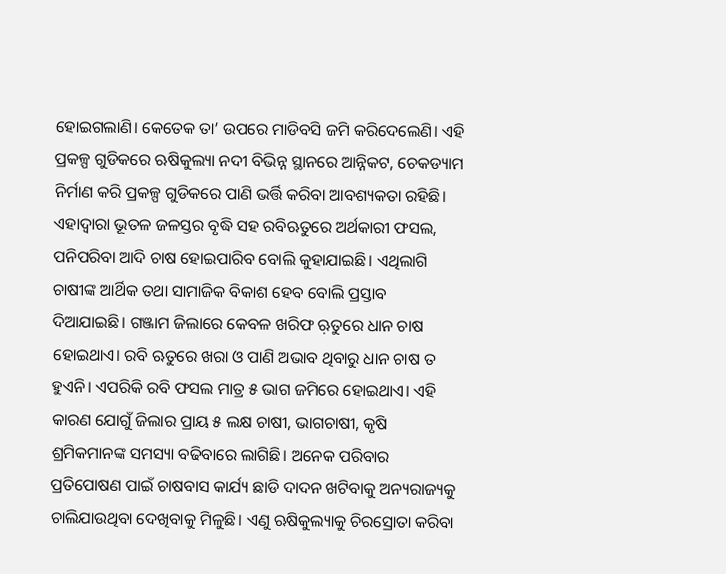ହୋଇଗଲାଣି। କେତେକ ତା’ ଉପରେ ମାଡିବସି ଜମି କରିଦେଲେଣି। ଏହି ପ୍ରକଳ୍ପ ଗୁଡିକରେ ଋଷିକୁଲ୍ୟା ନଦୀ ବିଭିନ୍ନ ସ୍ଥାନରେ ଆନ୍ନିକଟ, ଚେକଡ୍ୟାମ ନିର୍ମାଣ କରି ପ୍ରକଳ୍ପ ଗୁଡିକରେ ପାଣି ଭର୍ତ୍ତି କରିବା ଆବଶ୍ୟକତା ରହିଛି। ଏହାଦ୍ୱାରା ଭୂତଳ ଜଳସ୍ତର ବୃଦ୍ଧି ସହ ରବିଋତୁରେ ଅର୍ଥକାରୀ ଫସଲ, ପନିପରିବା ଆଦି ଚାଷ ହୋଇପାରିବ ବୋଲି କୁହାଯାଇଛି। ଏଥିଲାଗି ଚାଷୀଙ୍କ ଆର୍ଥିକ ତଥା ସାମାଜିକ ବିକାଶ ହେବ ବୋଲି ପ୍ରସ୍ତାବ ଦିଆଯାଇଛି। ଗଞ୍ଜାମ ଜିଲାରେ କେବଳ ଖରିଫ ଋ଼ତୁରେ ଧାନ ଚାଷ ହୋଇଥାଏ। ରବି ଋତୁରେ ଖରା ଓ ପାଣି ଅଭାବ ଥିବାରୁ ଧାନ ଚାଷ ତ ହୁଏନି। ଏପରିକି ରବି ଫସଲ ମାତ୍ର ୫ ଭାଗ ଜମିରେ ହୋଇଥାଏ। ଏହି କାରଣ ଯୋଗୁଁ ଜିଲାର ପ୍ରାୟ ୫ ଲକ୍ଷ ଚାଷୀ, ଭାଗଚାଷୀ, କୃଷି ଶ୍ରମିକମାନଙ୍କ ସମସ୍ୟା ବଢିବାରେ ଲାଗିଛି। ଅନେକ ପରିବାର ପ୍ରତିପୋଷଣ ପାଇଁ ଚାଷବାସ କାର୍ଯ୍ୟ ଛାଡି ଦାଦନ ଖଟିବାକୁ ଅନ୍ୟରାଜ୍ୟକୁ ଚାଲିଯାଉଥିବା ଦେଖିବାକୁ ମିଳୁଛି। ଏଣୁ ଋଷିକୁଲ୍ୟାକୁ ଚିରସ୍ରୋତା କରିବା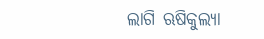ଲାଗି ଋଷିକୁଲ୍ୟା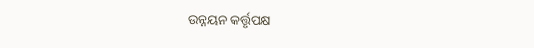ଉନ୍ନୟନ କର୍ତ୍ତୃପକ୍ଷ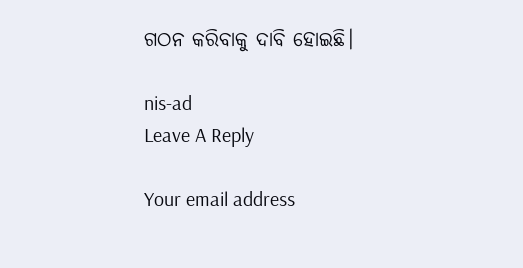ଗଠନ କରିବାକୁ ଦାବି ହୋଇଛି।

nis-ad
Leave A Reply

Your email address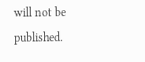will not be published.